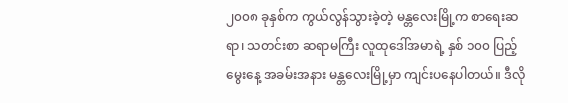၂၀၀၈ ခုနှစ်က ကွယ်လွန်သွားခဲ့တဲ့ မန္တလေးမြို့က စာရေးဆရာ၊ သတင်းစာ ဆရာမကြီး လူထုဒေါ်အမာရဲ့ နှစ် ၁၀၀ ပြည့်မွေးနေ့ အခမ်းအနား မန္တလေးမြို့မှာ ကျင်းပနေပါတယ်။ ဒီလို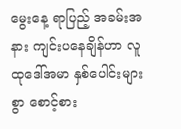မွေးနေ့ ရာပြည့် အခမ်းအနား ကျင်းပနေချိန်ဟာ လူထုဒေါ်အမာ နှစ်ပေါင်းများစွာ စောင့်စား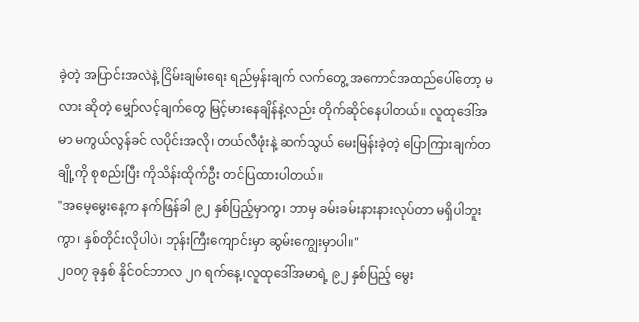ခဲ့တဲ့ အပြာင်းအလဲနဲ့ ငြိမ်းချမ်းရေး ရည်မှန်းချက် လက်တွေ့ အကောင်အထည်ပေါ်တော့ မလား ဆိုတဲ့ မျှော်လင့်ချက်တွေ မြင့်မားနေချိန်နဲ့လည်း တိုက်ဆိုင်နေပါတယ်။ လူထုဒေါ်အမာ မကွယ်လွန်ခင် လပိုင်းအလို၊ တယ်လီဖုံးနဲ့ ဆက်သွယ် မေးမြန်းခဲ့တဲ့ ပြောကြားချက်တချို့ကို စုစည်းပြီး ကိုသိန်းထိုက်ဦး တင်ပြထားပါတယ်။
"အမေ့မွေးနေ့က နက်ဖြန်ခါ ၉၂ နှစ်ပြည့်မှာကွ၊ ဘာမှ ခမ်းခမ်းနားနားလုပ်တာ မရှိပါဘူးကွာ၊ နှစ်တိုင်းလိုပါပဲ၊ ဘုန်းကြီးကျောင်းမှာ ဆွမ်းကျွေးမှာပါ။"
၂၀၀၇ ခုနှစ် နိုင်ဝင်ဘာလ ၂ဂ ရက်နေ့၊လူထုဒေါ်အမာရဲ့ ၉၂ နှစ်ပြည့် မွေး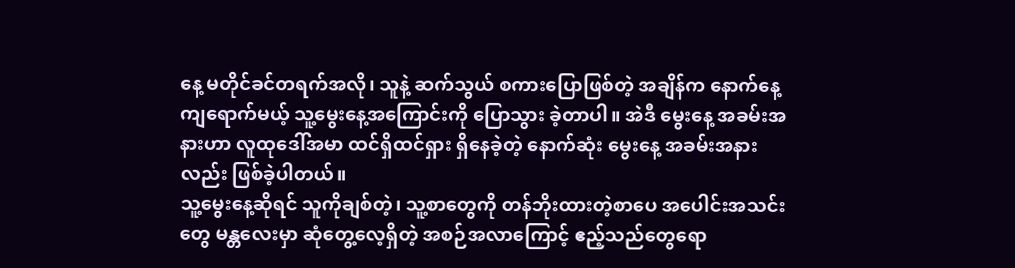နေ့ မတိုင်ခင်တရက်အလို၊ သူနဲ့ ဆက်သွယ် စကားပြောဖြစ်တဲ့ အချိန်က နောက်နေ့ ကျရောက်မယ့် သူ့မွေးနေ့အကြောင်းကို ပြောသွား ခဲ့တာပါ။ အဲဒီ မွေးနေ့ အခမ်းအနားဟာ လူထုဒေါ်အမာ ထင်ရှိထင်ရှား ရှိနေခဲ့တဲ့ နောက်ဆုံး မွေးနေ့ အခမ်းအနားလည်း ဖြစ်ခဲ့ပါတယ်။
သူ့မွေးနေ့ဆိုရင် သူကိုချစ်တဲ့၊ သူ့စာတွေကို တန်ဘိုးထားတဲ့စာပေ အပေါင်းအသင်းတွေ မန္တလေးမှာ ဆုံတွေ့လေ့ရှိတဲ့ အစဉ်အလာကြောင့် ဧည့်သည်တွေရော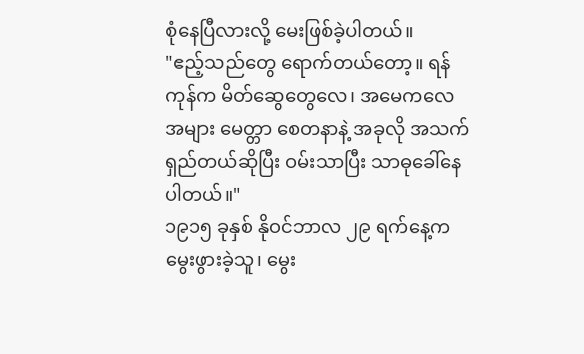စုံနေပြီလားလို့ မေးဖြစ်ခဲ့ပါတယ်။
"ဧည့်သည်တွေ ရောက်တယ်တော့။ ရန်ကုန်က မိတ်ဆွေတွေလေ၊ အမေကလေ အများ မေတ္တာ စေတနာနဲ့ အခုလို အသက်ရှည်တယ်ဆိုပြီး ဝမ်းသာပြီး သာဓုခေါ်နေပါတယ်။"
၁၉၁၅ ခုနှစ် နိုဝင်ဘာလ ၂၉ ရက်နေ့က မွေးဖွားခဲ့သူ၊ မွေး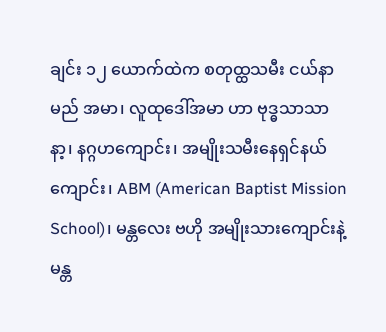ချင်း ၁၂ ယောက်ထဲက စတုထ္ထသမီး ငယ်နာမည် အမာ၊ လူထုဒေါ်အမာ ဟာ ဗုဒ္ဓသာသာနာ့၊ နဂ္ဂဟကျောင်း၊ အမျိုးသမီးနေရှင်နယ်ကျောင်း၊ ABM (American Baptist Mission School)၊ မန္တလေး ဗဟို အမျိုးသားကျောင်းနဲ့ မန္တ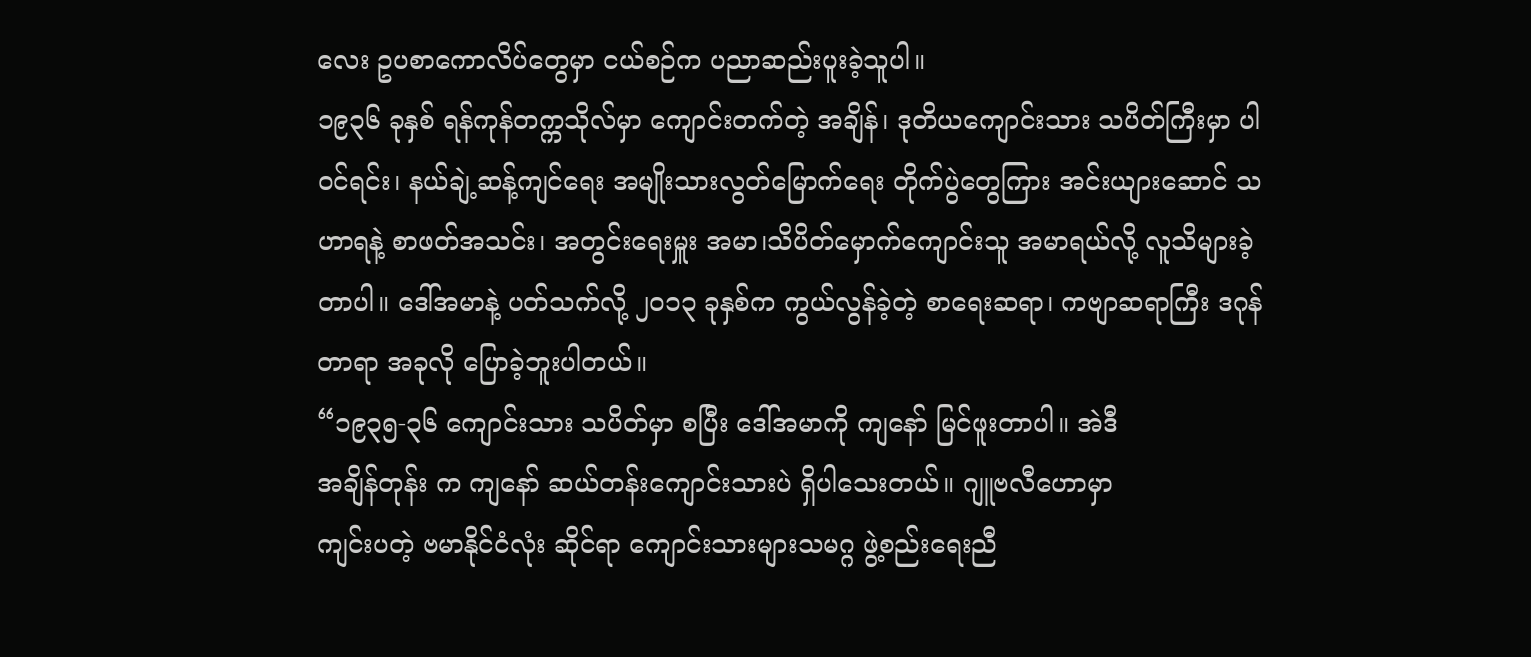လေး ဥပစာကောလိပ်တွေမှာ ငယ်စဉ်က ပညာဆည်းပူးခဲ့သူပါ။
၁၉၃၆ ခုနှစ် ရန်ကုန်တက္ကသိုလ်မှာ ကျောင်းတက်တဲ့ အချိန်၊ ဒုတိယကျောင်းသား သပိတ်ကြီးမှာ ပါဝင်ရင်း၊ နယ်ချဲ့ဆန့်ကျင်ရေး အမျိုးသားလွတ်မြောက်ရေး တိုက်ပွဲတွေကြား အင်းယျားဆောင် သဟာရနဲ့ စာဖတ်အသင်း၊ အတွင်းရေးမှူး အမာ၊သိပိတ်မှောက်ကျောင်းသူ အမာရယ်လို့ လူသိများခဲ့တာပါ။ ဒေါ်အမာနဲ့ ပတ်သက်လို့ ၂၀၁၃ ခုနှစ်က ကွယ်လွန်ခဲ့တဲ့ စာရေးဆရာ၊ ကဗျာဆရာကြီး ဒဂုန်တာရာ အခုလို ပြောခဲ့ဘူးပါတယ်။
“၁၉၃၅-၃၆ ကျောင်းသား သပိတ်မှာ စပြီး ဒေါ်အမာကို ကျနော် မြင်ဖူးတာပါ။ အဲဒီ
အချိန်တုန်း က ကျနော် ဆယ်တန်းကျောင်းသားပဲ ရှိပါသေးတယ်။ ဂျူဗလီဟောမှာ
ကျင်းပတဲ့ ဗမာနိုင်ငံလုံး ဆိုင်ရာ ကျောင်းသားများသမဂ္ဂ ဖွဲ့စည်းရေးညီ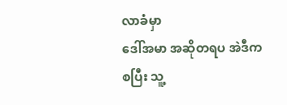လာခံမှာ
ဒေါ်အမာ အဆိုတရပ အဲဒီကစပြီး သူ့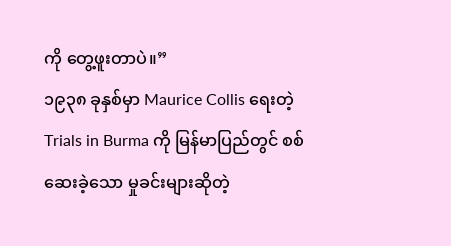ကို တွေ့ဖူးတာပဲ။”
၁၉၃၈ ခုနှစ်မှာ Maurice Collis ရေးတဲ့ Trials in Burma ကို မြန်မာပြည်တွင် စစ်ဆေးခဲ့သော မှုခင်းများဆိုတဲ့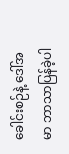ခေါင်းစဉ်နဲ့ ဒေါ်အမာ ဘာသာပြန်ခဲ့ပါ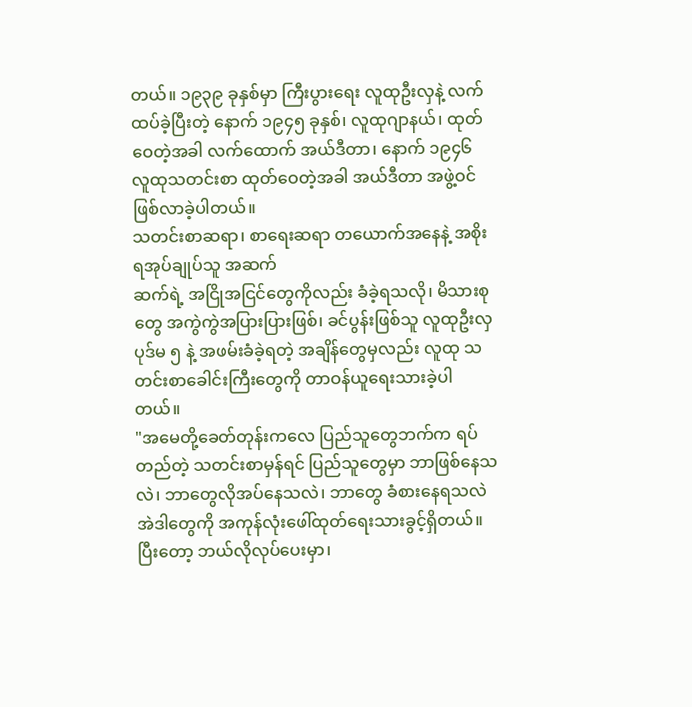တယ်။ ၁၉၃၉ ခုနှစ်မှာ ကြီးပွားရေး လူထုဦးလှနဲ့ လက်ထပ်ခဲ့ပြီးတဲ့ နောက် ၁၉၄၅ ခုနှစ်၊ လူထုဂျာနယ်၊ ထုတ်ဝေတဲ့အခါ လက်ထောက် အယ်ဒီတာ၊ နောက် ၁၉၄၆ လူထုသတင်းစာ ထုတ်ဝေတဲ့အခါ အယ်ဒီတာ အဖွဲ့ဝင် ဖြစ်လာခဲ့ပါတယ်။
သတင်းစာဆရာ၊ စာရေးဆရာ တယောက်အနေနဲ့ အစိုးရအုပ်ချုပ်သူ အဆက်
ဆက်ရဲ့ အငြိုအငြင်တွေကိုလည်း ခံခဲ့ရသလို၊ မိသားစုတွေ အကွဲကွဲအပြားပြားဖြစ်၊ ခင်ပွန်းဖြစ်သူ လူထုဦးလှ ပုဒ်မ ၅ နဲ့ အဖမ်းခံခဲ့ရတဲ့ အချိန်တွေမှလည်း လူထု သတင်းစာခေါင်းကြီးတွေကို တာဝန်ယူရေးသားခဲ့ပါတယ်။
"အမေတို့ခေတ်တုန်းကလေ ပြည်သူတွေဘက်က ရပ်တည်တဲ့ သတင်းစာမှန်ရင် ပြည်သူတွေမှာ ဘာဖြစ်နေသလဲ၊ ဘာတွေလိုအပ်နေသလဲ၊ ဘာတွေ ခံစားနေရသလဲ အဲဒါတွေကို အကုန်လုံးဖေါ်ထုတ်ရေးသားခွင့်ရှိတယ်။ ပြီးတော့ ဘယ်လိုလုပ်ပေးမှာ၊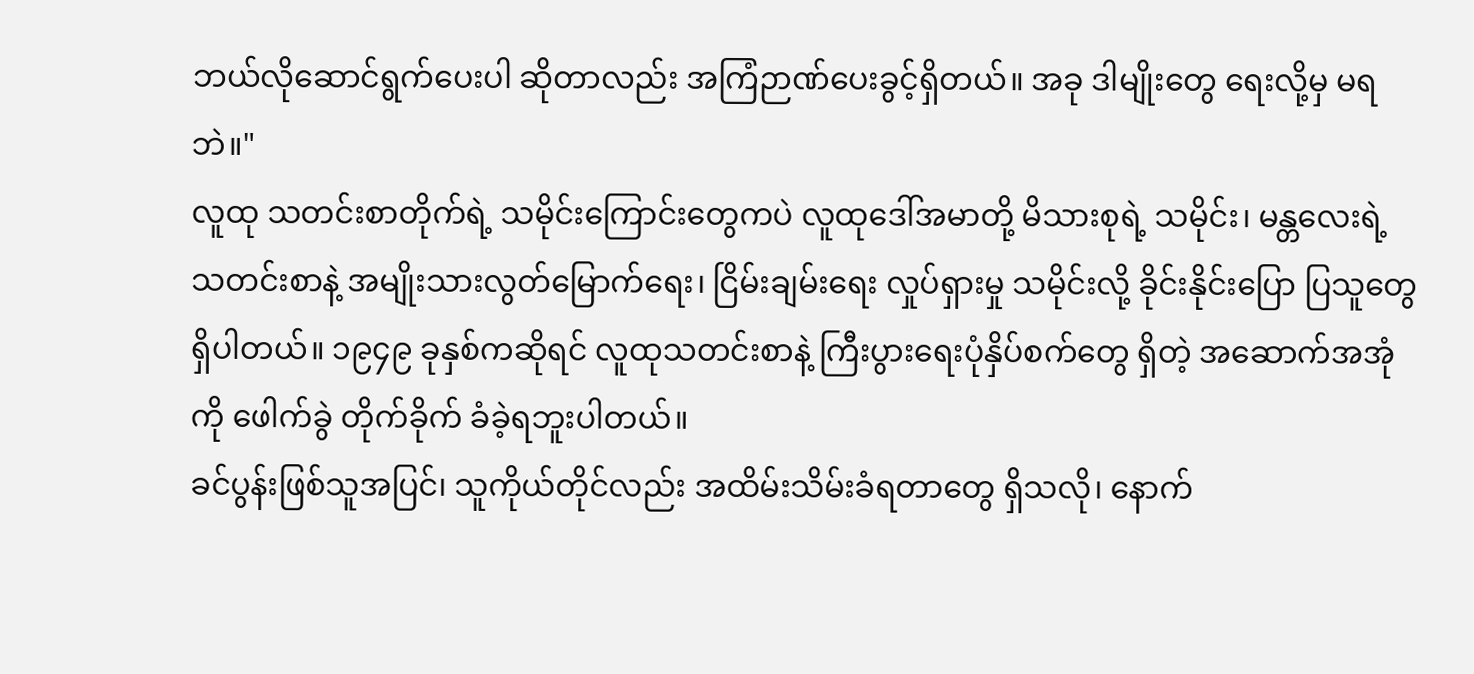ဘယ်လိုဆောင်ရွက်ပေးပါ ဆိုတာလည်း အကြံဉာဏ်ပေးခွင့်ရှိတယ်။ အခု ဒါမျိုးတွေ ရေးလို့မှ မရဘဲ။"
လူထု သတင်းစာတိုက်ရဲ့ သမိုင်းကြောင်းတွေကပဲ လူထုဒေါ်အမာတို့ မိသားစုရဲ့ သမိုင်း၊ မန္တလေးရဲ့ သတင်းစာနဲ့ အမျိုးသားလွတ်မြောက်ရေး၊ ငြိမ်းချမ်းရေး လှုပ်ရှားမှု သမိုင်းလို့ ခိုင်းနိုင်းပြော ပြသူတွေ ရှိပါတယ်။ ၁၉၄၉ ခုနှစ်ကဆိုရင် လူထုသတင်းစာနဲ့ ကြီးပွားရေးပုံနှိပ်စက်တွေ ရှိတဲ့ အဆောက်အအုံ ကို ဖေါက်ခွဲ တိုက်ခိုက် ခံခဲ့ရဘူးပါတယ်။
ခင်ပွန်းဖြစ်သူအပြင်၊ သူကိုယ်တိုင်လည်း အထိမ်းသိမ်းခံရတာတွေ ရှိသလို၊ နောက်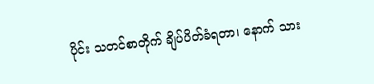ပိုင်း သတင်စာတိုက် ချိပ်ပိတ်ခံရတာ၊ နောက် သား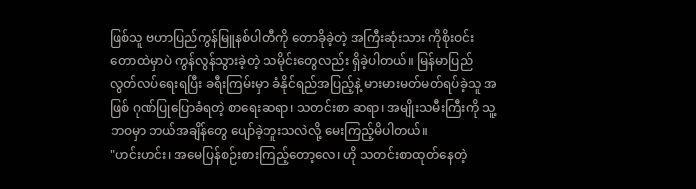ဖြစ်သူ ဗဟာပြည်ကွန်မြူနစ်ပါတီကို တောခိုခဲ့တဲ့ အကြီးဆုံးသား ကိုစိုးဝင်း တောထဲမှာပဲ ကွန်လွန်သွားခဲ့တဲ့ သမိုင်းတွေလည်း ရှိခဲ့ပါတယ်။ မြန်မာပြည် လွတ်လပ်ရေးရပြီး ခရီးကြမ်းမှာ ခံနိုင်ရည်အပြည့်နဲ့ မားမားမတ်မတ်ရပ်ခဲ့သူ အဖြစ် ဂုဏ်ပြုပြောခံရတဲ့ စာရေးဆရာ၊ သတင်းစာ ဆရာ၊ အမျိုးသမီးကြီးကို သူ့ဘဝမှာ ဘယ်အချိန်တွေ ပျော်ခဲ့ဘူးသလဲလို့ မေးကြည့်မိပါတယ်။
"ဟင်းဟင်း၊ အမေပြန်စဉ်းစားကြည့်တော့လေ၊ ဟို သတင်းစာထုတ်နေတဲ့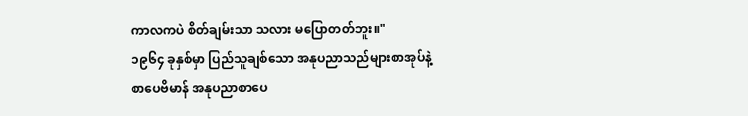ကာလကပဲ စိတ်ချမ်းသာ သလား မပြောတတ်ဘူး။"
၁၉၆၄ ခုနှစ်မှာ ပြည်သူချစ်သော အနုပညာသည်များစာအုပ်နဲ့ စာပေဗိမာန် အနုပညာစာပေ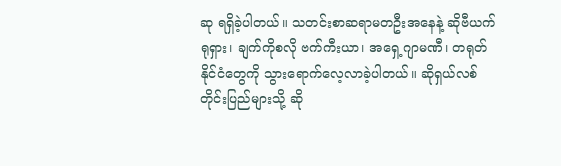ဆု ရရှိခဲ့ပါတယ်။ သတင်းစာဆရာမတဦးအနေနဲ့ ဆိုဗီယက် ရုရှား၊ ချက်ကိုစလို ဗက်ကီးယာ၊ အရှေ့ဂျာမဏီ၊ တရုတ်နိုင်ငံတွေကို သွားရောက်လေ့လာခဲ့ပါတယ်။ ဆိုရှယ်လစ်တိုင်းပြည်များသို့ ဆို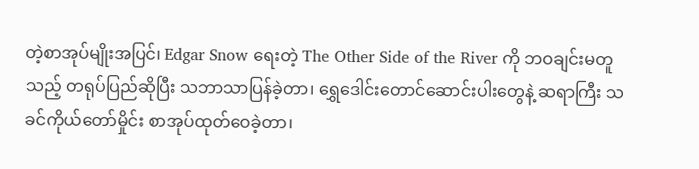တဲ့စာအုပ်မျိုးအပြင်၊ Edgar Snow ရေးတဲ့ The Other Side of the River ကို ဘဝချင်းမတူသည့် တရုပ်ပြည်ဆိုပြီး သဘာသာပြန်ခဲ့တာ၊ ရွှေဒေါင်းတောင်ဆောင်းပါးတွေနဲ့ ဆရာကြီး သခင်ကိုယ်တော်မှိုင်း စာအုပ်ထုတ်ဝေခဲ့တာ၊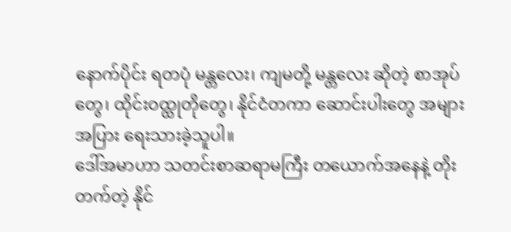နောက်ပိုင်း ရတပုံ မန္တလေး၊ ကျမတို့ မန္တလေး ဆိုတဲ့ စာအုပ်တွေ၊ ထိုင်းဝထ္ထုတိုတွေ၊ နိုင်ငံတကာ ဆောင်းပါးတွေ အများအပြား ရေးသားခဲ့သူပါ။
ဒေါ်အမာဟာ သတင်းစာဆရာမကြီး တယောက်အနေနဲ့ တိုးတက်တဲ့ နိုင်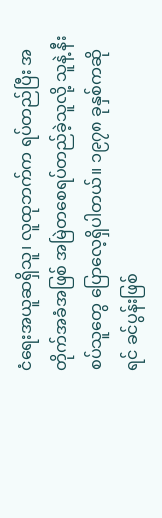ငံရေးအယူဆရှိသူ၊ လူထုဘက်က ရပ်တည်ပြီး အတိုက်အခံအဖြစ် အမြဲတစေရပ်တည်ခဲ့သူလို့ သူနဲ့ နီးစပ်သူတွေ ပြောလေ့ရှိပါတယ်။ ၁၉၇၈ ခုနှစ်ကဆိုရင် ခင်ပွန်းဖြစ်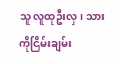သူ လူထုဦးလှ၊ သား ကိုငြိမ်းချမ်း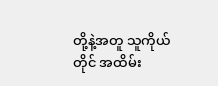တို့နဲ့အတူ သူကိုယ်တိုင် အထိမ်း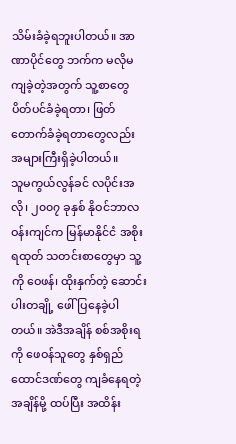သိမ်းခံခဲ့ရဘူးပါတယ်။ အာဏာပိုင်တွေ ဘက်က မလိုမကျခဲ့တဲ့အတွက် သူ့စာတွေ ပိတ်ပင်ခံခဲ့ရတာ၊ ဖြတ်တောက်ခံခဲ့ရတာတွေလည်း အများကြီးရှိခဲ့ပါတယ်။
သူမကွယ်လွန်ခင် လပိုင်းအလို၊ ၂၀၀၇ ခုနှစ် နိုဝင်ဘာလ ဝန်းကျင်က မြန်မာနိုင်ငံ အစိုးရထုတ် သတင်းစာတွေမှာ သူ့ကို ဝေဖန်၊ ထိုးနှက်တဲ့ ဆောင်းပါးတချို့ ဖေါ်ပြနေခဲ့ပါတယ်။ အဲဒီအချိန် စစ်အစိုးရကို ဖေဝန်သူတွေ နှစ်ရှည် ထောင်ဒဏ်တွေ ကျခံနေရတဲ့အချိန်မို့ ထပ်ပြီး အထိန်း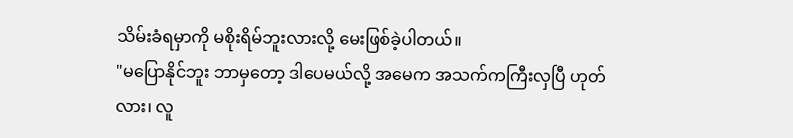သိမ်းခံရမှာကို မစိုးရိမ်ဘူးလားလို့ မေးဖြစ်ခဲ့ပါတယ်။
"မပြောနိုင်ဘူး ဘာမှတော့ ဒါပေမယ်လို့ အမေက အသက်ကကြီးလှပြီ ဟုတ်လား၊ လူ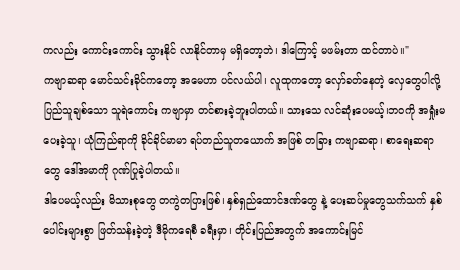ကလည်း ကောင်းကောင်း သွားနိုင် လာနိုင်တာမှ မရှိတော့ဘဲ၊ ဒါကြောင့် မဖမ်းတာ ထင်တာပဲ။"
ကဗျာဆရာ မောင်သင်းခိုင်ကတော့ အမေဟာ ပင်လယ်ပါ၊ လူထုကတော့ လှော်ခတ်နေတဲ့ လှေတွေပါလို့ ပြည်သူချစ်သော သူရဲကောင်း ကဗျာမှာ တင်စားခဲ့ဘူးပါတယ်။ သားသေ လင်ဆုံးပေမယ့်၊ဘဝကို အရှုံးမပေးခဲ့သူ၊ ယုံကြည်ရာကို ခိုင်ခိုင်မာမာ ရပ်တည်သူတယောက် အဖြစ် တခြား ကဗျာဆရာ၊ စာရေးဆရာတွေ ဒေါ်အမာကို ဂုဏ်ပြုခဲ့ပါတယ်။
ဒါပေမယ့်လည်း မိသားစုတွေ တကွဲတပြားဖြစ်၊ နှစ်ရှည်ထောင်ဒဏ်တွေ နဲ့ ပေးဆပ်မှုတွေသက်သက် နှစ်ပေါင်းများစွာ ဖြတ်သန်းခဲ့တဲ့ ဒီမိုကရေစီ ခရီးမှာ၊ တိုင်းပြည်အတွက် အကောင်းမြင်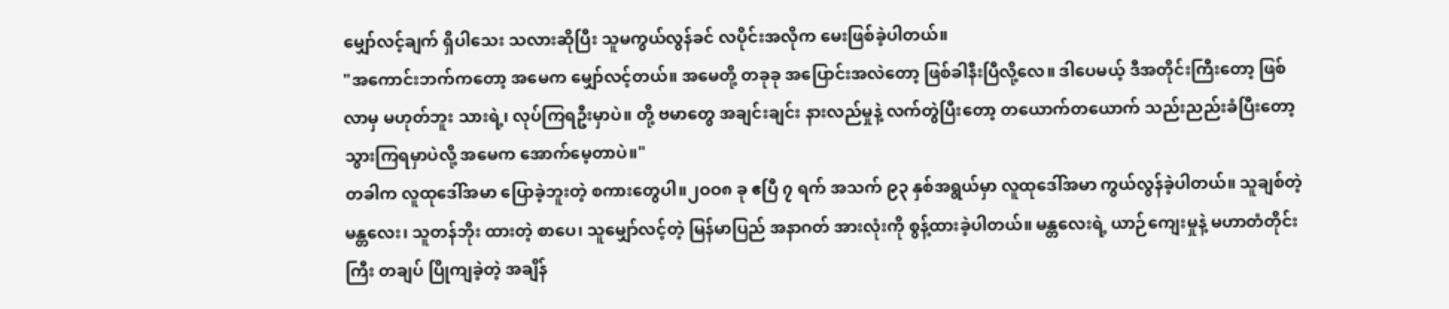မျှော်လင့်ချက် ရှိပါသေး သလားဆိုပြီး သူမကွယ်လွန်ခင် လပိုင်းအလိုက မေးဖြစ်ခဲ့ပါတယ်။
"အကောင်းဘက်ကတော့ အမေက မျှော်လင့်တယ်။ အမေတို့ တခုခု အပြောင်းအလဲတော့ ဖြစ်ခါနီးပြီလို့လေ။ ဒါပေမယ့် ဒီအတိုင်းကြီးတော့ ဖြစ်လာမှ မဟုတ်ဘူး သားရဲ့၊ လုပ်ကြရဦးမှာပဲ။ တို့ ဗမာတွေ အချင်းချင်း နားလည်မှုနဲ့ လက်တွဲပြီးတော့ တယောက်တယောက် သည်းညည်းခံပြီးတော့ သွားကြရမှာပဲလို့ အမေက အောက်မေ့တာပဲ။"
တခါက လူထုဒေါ်အမာ ပြောခဲ့ဘူးတဲ့ စကားတွေပါ။၂ဝဝ၈ ခု ဧပြီ ၇ ရက် အသက် ၉၃ နှစ်အရွယ်မှာ လူထုဒေါ်အမာ ကွယ်လွန်ခဲ့ပါတယ်။ သူချစ်တဲ့ မန္တလေး၊ သူတန်ဘိုး ထားတဲ့ စာပေ၊ သူမျှော်လင့်တဲ့ မြန်မာပြည် အနာဂတ် အားလုံးကို စွန့်ထားခဲ့ပါတယ်။ မန္တလေးရဲ့ ယာဉ်ကျေးမှုနဲ့ မဟာတံတိုင်းကြီး တချပ် ပြိုကျခဲ့တဲ့ အချိန်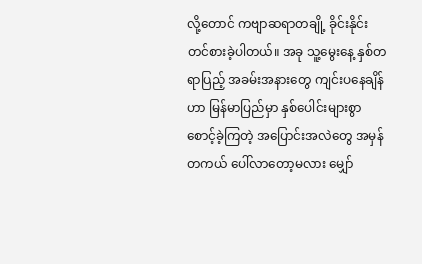လို့တောင် ကဗျာဆရာတချို့ ခိုင်းနိုင်း တင်စားခဲ့ပါတယ်။ အခု သူ့မွေးနေ့ နှစ်တရာပြည့် အခမ်းအနားတွေ ကျင်းပနေချိန် ဟာ မြန်မာပြည်မှာ နှစ်ပေါင်းများစွာ စောင့်ခဲ့ကြတဲ့ အပြောင်းအလဲတွေ အမှန်တကယ် ပေါ်လာတော့မလား မျှော်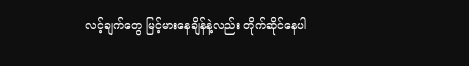လင့်ချက်တွေ မြင့်မားနေချိန်နဲ့လည်း တိုက်ဆိုင်နေပါ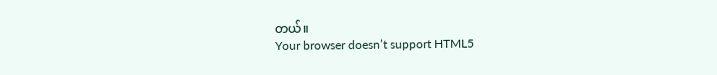တယ်။
Your browser doesn’t support HTML5